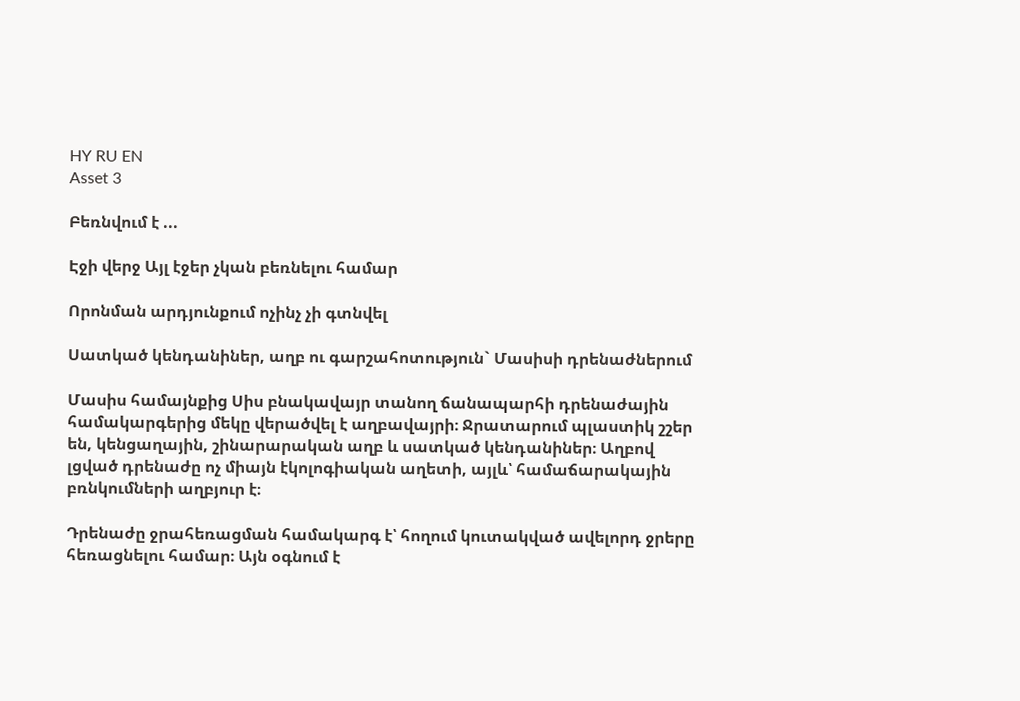HY RU EN
Asset 3

Բեռնվում է ...

Էջի վերջ Այլ էջեր չկան բեռնելու համար

Որոնման արդյունքում ոչինչ չի գտնվել

Սատկած կենդանիներ, աղբ ու գարշահոտություն` Մասիսի դրենաժներում

Մասիս համայնքից Սիս բնակավայր տանող ճանապարհի դրենաժային համակարգերից մեկը վերածվել է աղբավայրի։ Ջրատարում պլաստիկ շշեր են, կենցաղային, շինարարական աղբ և սատկած կենդանիներ։ Աղբով լցված դրենաժը ոչ միայն էկոլոգիական աղետի, այլև՝ համաճարակային բռնկումների աղբյուր է։

Դրենաժը ջրահեռացման համակարգ է՝ հողում կուտակված ավելորդ ջրերը հեռացնելու համար։ Այն օգնում է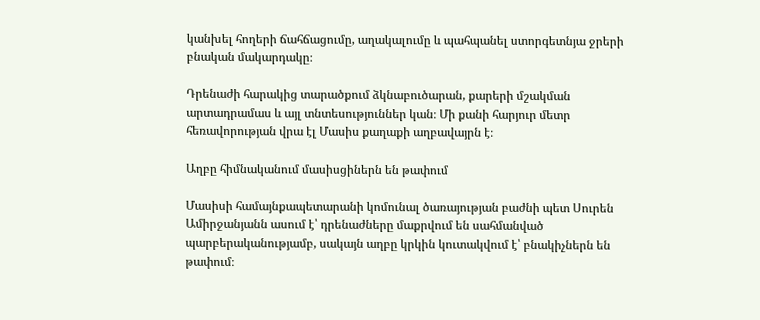կանխել հողերի ճահճացումը, աղակալումը և պահպանել ստորգետնյա ջրերի բնական մակարդակը։

Դրենաժի հարակից տարածքում ձկնաբուծարան, քարերի մշակման արտադրամաս և այլ տնտեսություններ կան։ Մի քանի հարյուր մետր հեռավորության վրա էլ Մասիս քաղաքի աղբավայրն է։

Աղբը հիմնականում մասիսցիներն են թափում

Մասիսի համայնքապետարանի կոմունալ ծառայության բաժնի պետ Սուրեն Ամիրջանյանն ասում է՝ դրենաժները մաքրվում են սահմանված պարբերականությամբ, սակայն աղբը կրկին կուտակվում է՝ բնակիչներն են թափում։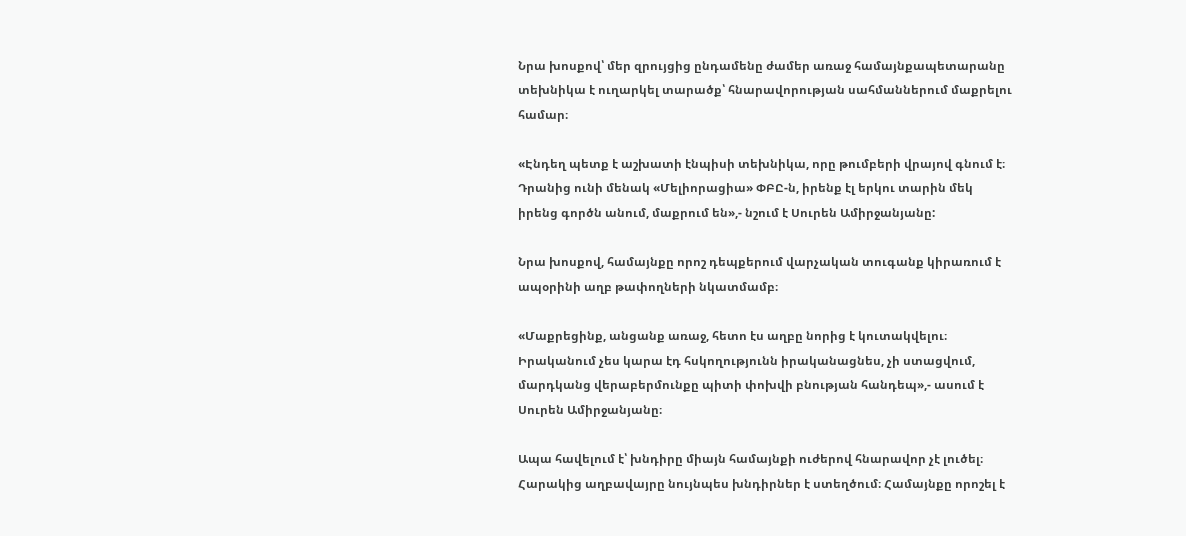Նրա խոսքով՝ մեր զրույցից ընդամենը ժամեր առաջ համայնքապետարանը տեխնիկա է ուղարկել տարածք՝ հնարավորության սահմաններում մաքրելու համար։

«Էնդեղ պետք է աշխատի էնպիսի տեխնիկա, որը թումբերի վրայով գնում է։ Դրանից ունի մենակ «Մելիորացիա» ՓԲԸ-ն, իրենք էլ երկու տարին մեկ իրենց գործն անում, մաքրում են»,- նշում է Սուրեն Ամիրջանյանը:

Նրա խոսքով, համայնքը որոշ դեպքերում վարչական տուգանք կիրառում է ապօրինի աղբ թափողների նկատմամբ։

«Մաքրեցինք, անցանք առաջ, հետո էս աղբը նորից է կուտակվելու։ Իրականում չես կարա էդ հսկողությունն իրականացնես, չի ստացվում, մարդկանց վերաբերմունքը պիտի փոխվի բնության հանդեպ»,- ասում է Սուրեն Ամիրջանյանը։

Ապա հավելում է՝ խնդիրը միայն համայնքի ուժերով հնարավոր չէ լուծել։ Հարակից աղբավայրը նույնպես խնդիրներ է ստեղծում։ Համայնքը որոշել է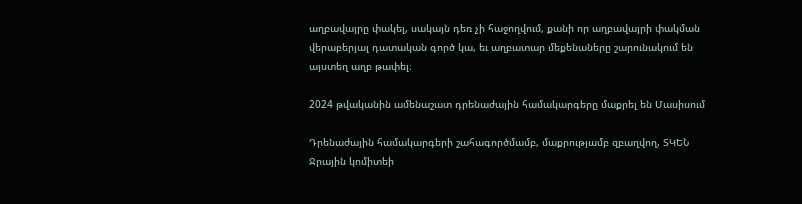աղբավայրը փակել, սակայն դեռ չի հաջողվում, քանի որ աղբավայրի փակման վերաբերյալ դատական գործ կա, եւ աղբատար մեքենաները շարունակում են այստեղ աղբ թափել։

2024 թվականին ամենաշատ դրենաժային համակարգերը մաքրել են Մասիսում

Դրենաժային համակարգերի շահագործմամբ, մաքրությամբ զբաղվող, ՏԿԵՆ Ջրային կոմիտեի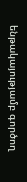ենթակայությամբ գործող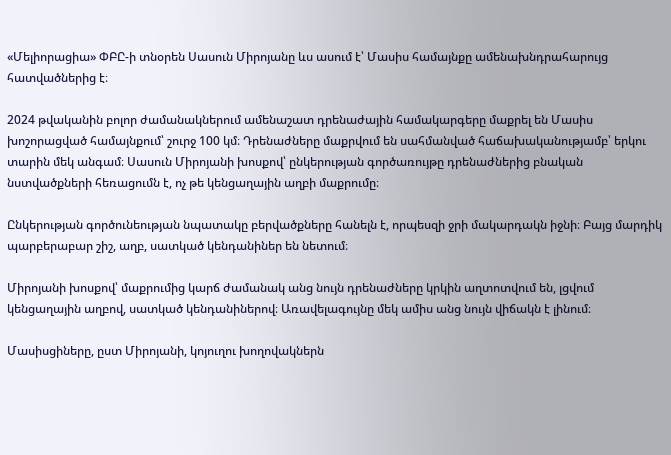«Մելիորացիա» ՓԲԸ-ի տնօրեն Սասուն Միրոյանը ևս ասում է՝ Մասիս համայնքը ամենախնդրահարույց հատվածներից է։

2024 թվականին բոլոր ժամանակներում ամենաշատ դրենաժային համակարգերը մաքրել են Մասիս խոշորացված համայնքում՝ շուրջ 100 կմ։ Դրենաժները մաքրվում են սահմանված հաճախականությամբ՝ երկու տարին մեկ անգամ։ Սասուն Միրոյանի խոսքով՝ ընկերության գործառույթը դրենաժներից բնական նստվածքների հեռացումն է, ոչ թե կենցաղային աղբի մաքրումը։

Ընկերության գործունեության նպատակը բերվածքները հանելն է, որպեսզի ջրի մակարդակն իջնի։ Բայց մարդիկ պարբերաբար շիշ, աղբ, սատկած կենդանիներ են նետում։

Միրոյանի խոսքով՝ մաքրումից կարճ ժամանակ անց նույն դրենաժները կրկին աղտոտվում են, լցվում կենցաղային աղբով, սատկած կենդանիներով։ Առավելագույնը մեկ ամիս անց նույն վիճակն է լինում։

Մասիսցիները, ըստ Միրոյանի, կոյուղու խողովակներն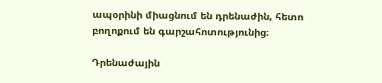ապօրինի միացնում են դրենաժին, հետո բողոքում են գարշահոտությունից։

Դրենաժային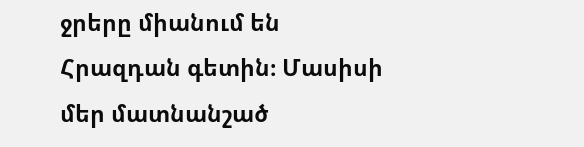ջրերը միանում են Հրազդան գետին։ Մասիսի մեր մատնանշած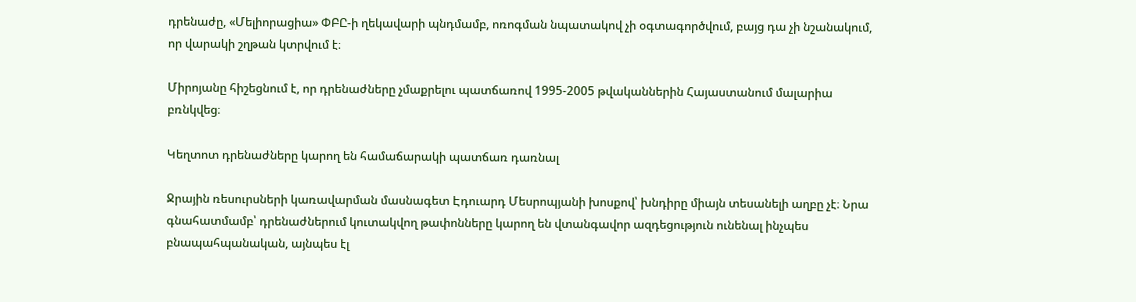դրենաժը, «Մելիորացիա» ՓԲԸ-ի ղեկավարի պնդմամբ, ոռոգման նպատակով չի օգտագործվում, բայց դա չի նշանակում, որ վարակի շղթան կտրվում է։

Միրոյանը հիշեցնում է, որ դրենաժները չմաքրելու պատճառով 1995-2005 թվականներին Հայաստանում մալարիա բռնկվեց։

Կեղտոտ դրենաժները կարող են համաճարակի պատճառ դառնալ

Ջրային ռեսուրսների կառավարման մասնագետ Էդուարդ Մեսրոպյանի խոսքով՝ խնդիրը միայն տեսանելի աղբը չէ։ Նրա գնահատմամբ՝ դրենաժներում կուտակվող թափոնները կարող են վտանգավոր ազդեցություն ունենալ ինչպես բնապահպանական, այնպես էլ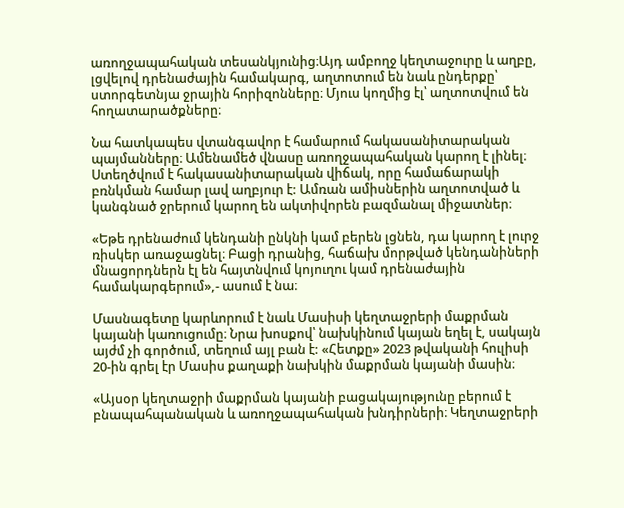առողջապահական տեսանկյունից։Այդ ամբողջ կեղտաջուրը և աղբը, լցվելով դրենաժային համակարգ, աղտոտում են նաև ընդերքը՝ ստորգետնյա ջրային հորիզոնները։ Մյուս կողմից էլ՝ աղտոտվում են հողատարածքները։

Նա հատկապես վտանգավոր է համարում հակասանիտարական պայմանները։ Ամենամեծ վնասը առողջապահական կարող է լինել։ Ստեղծվում է հակասանիտարական վիճակ, որը համաճարակի բռնկման համար լավ աղբյուր է: Ամռան ամիսներին աղտոտված և կանգնած ջրերում կարող են ակտիվորեն բազմանալ միջատներ։

«Եթե դրենաժում կենդանի ընկնի կամ բերեն լցնեն, դա կարող է լուրջ ռիսկեր առաջացնել։ Բացի դրանից, հաճախ մորթված կենդանիների մնացորդներն էլ են հայտնվում կոյուղու կամ դրենաժային համակարգերում»,- ասում է նա։

Մասնագետը կարևորում է նաև Մասիսի կեղտաջրերի մաքրման կայանի կառուցումը։ Նրա խոսքով՝ նախկինում կայան եղել է, սակայն այժմ չի գործում, տեղում այլ բան է: «Հետքը» 2023 թվականի հուլիսի 20-ին գրել էր Մասիս քաղաքի նախկին մաքրման կայանի մասին։

«Այսօր կեղտաջրի մաքրման կայանի բացակայությունը բերում է բնապահպանական և առողջապահական խնդիրների։ Կեղտաջրերի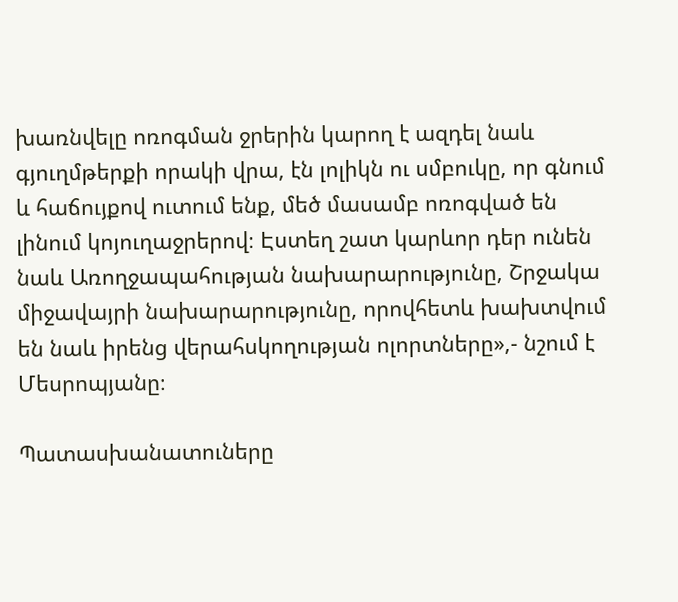խառնվելը ոռոգման ջրերին կարող է ազդել նաև գյուղմթերքի որակի վրա, էն լոլիկն ու սմբուկը, որ գնում և հաճույքով ուտում ենք, մեծ մասամբ ոռոգված են լինում կոյուղաջրերով։ Էստեղ շատ կարևոր դեր ունեն նաև Առողջապահության նախարարությունը, Շրջակա միջավայրի նախարարությունը, որովհետև խախտվում են նաև իրենց վերահսկողության ոլորտները»,- նշում է Մեսրոպյանը։

Պատասխանատուները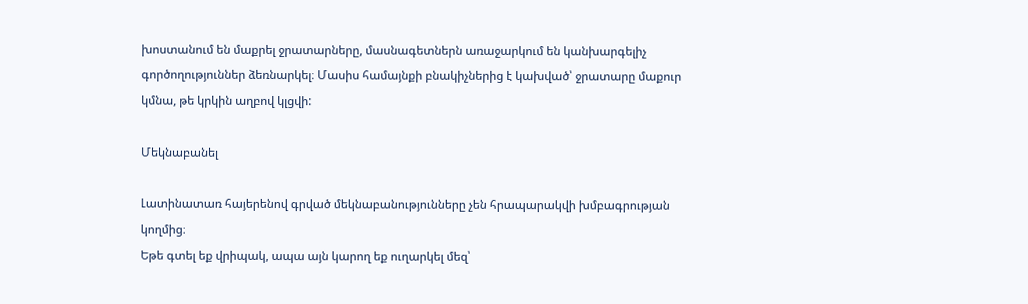խոստանում են մաքրել ջրատարները, մասնագետներն առաջարկում են կանխարգելիչ գործողություններ ձեռնարկել։ Մասիս համայնքի բնակիչներից է կախված՝ ջրատարը մաքուր կմնա, թե կրկին աղբով կլցվի:

Մեկնաբանել

Լատինատառ հայերենով գրված մեկնաբանությունները չեն հրապարակվի խմբագրության կողմից։
Եթե գտել եք վրիպակ, ապա այն կարող եք ուղարկել մեզ՝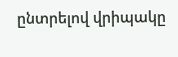ընտրելով վրիպակը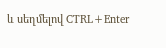և սեղմելով CTRL+Enter